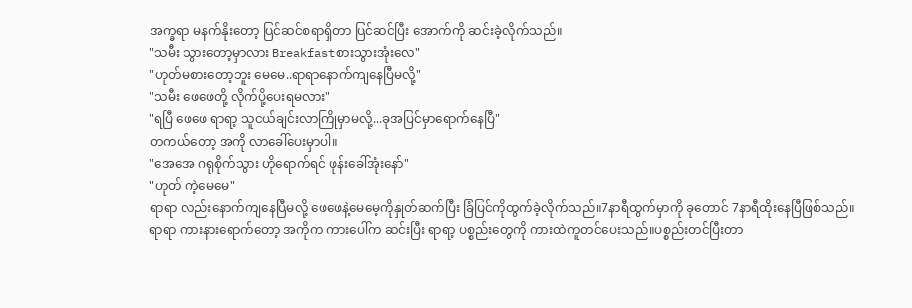အက္ခရာ မနက်နိုးတော့ ပြင်ဆင်စရာရှိတာ ပြင်ဆင်ပြီး အောက်ကို ဆင်းခဲ့လိုက်သည်။
"သမီး သွားတော့မှာလား Breakfastစားသွားအုံးလေ"
"ဟုတ်မစားတော့ဘူး မေမေ..ရာရာနောက်ကျနေပြီမလို့"
"သမီး ဖေဖေတို့ လိုက်ပို့ပေးရမလား"
"ရပြီ ဖေဖေ ရာရာ့ သူငယ်ချင်းလာကြိုမှာမလို့...ခုအပြင်မှာရောက်နေပြီ"
တကယ်တော့ အကို လာခေါ်ပေးမှာပါ။
"အေအေ ဂရုစိုက်သွား ဟိုရောက်ရင် ဖုန်းခေါ်အုံးနော်"
"ဟုတ် ကဲ့မေမေ"
ရာရာ လည်းနောက်ကျနေပြီမလို့ ဖေဖေနဲ့မေမေ့ကိုနှုတ်ဆက်ပြီး ခြံပြင်ကိုထွက်ခဲ့လိုက်သည်။7နာရီထွက်မှာကို ခုတောင် 7နာရီထိုးနေပြီဖြစ်သည်။
ရာရာ ကားနားရောက်တော့ အကိုက ကားပေါ်က ဆင်းပြီး ရာရာ့ ပစ္စည်းတွေကို ကားထဲကူတင်ပေးသည်။ပစ္စည်းတင်ပြီးတာ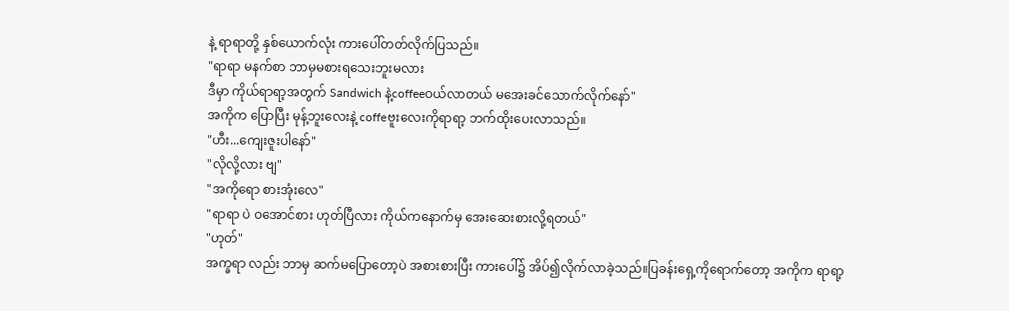နဲ့ ရာရာတို့ နှစ်ယောက်လုံး ကားပေါ်တတ်လိုက်ပြသည်။
"ရာရာ မနက်စာ ဘာမှမစားရသေးဘူးမလား
ဒီမှာ ကိုယ်ရာရာ့အတွက် Sandwich နဲ့coffeeဝယ်လာတယ် မအေးခင်သောက်လိုက်နော်"
အကိုက ပြောပြီး မုန့်ဘူးလေးနဲ့ coffeဗူးလေးကိုရာရာ့ ဘက်ထိုးပေးလာသည်။
"ဟီး...ကျေးဇူးပါနော်"
"လိုလို့လား ဗျ"
"အကိုရော စားအုံးလေ"
"ရာရာ ပဲ ဝအောင်စား ဟုတ်ပြီလား ကိုယ်ကနောက်မှ အေးဆေးစားလို့ရတယ်"
"ဟုတ်"
အက္ခရာ လည်း ဘာမှ ဆက်မပြောတော့ပဲ အစားစားပြီး ကားပေါ်၌ အိပ်၍လိုက်လာခဲ့သည်။ပြခန်းရှေ့ကိုရောက်တော့ အကိုက ရာရာ့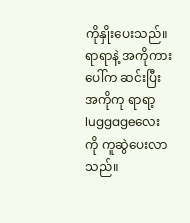ကိုနှိုးပေးသည်။
ရာရာနဲ့ အကိုကားပေါ်က ဆင်းပြီး အကိုကု ရာရာ့ luggageလေးကို ကူဆွဲပေးလာသည်။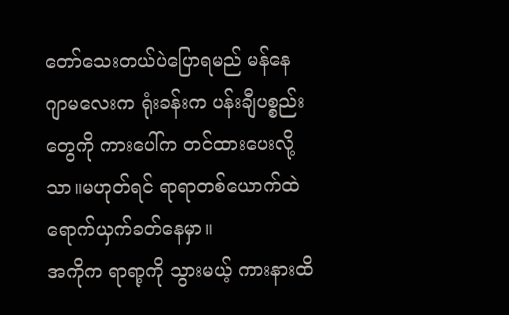တော်သေးတယ်ပဲပြောရမည် မန်နေဂျာမလေးက ရုံးခန်းက ပန်းချီပစ္စည်းတွေကို ကားပေါ်က တင်ထားပေးလို့သာ။မဟုတ်ရင် ရာရာတစ်ယောက်ထဲ ရောက်ယှက်ခတ်နေမှာ။
အကိုက ရာရာ့ကို သွားမယ့် ကားနားထိ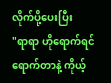လိုက်ပို့ပေးပြီး
"ရာရာ ဟိုရောက်ရင် ရောက်တာနဲ့ ကိုယ့်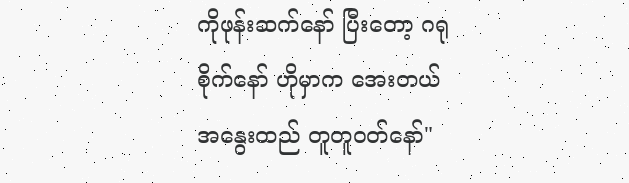ကိုဖုန်းဆက်နော် ပြီးတော့ ဂရုစိုက်နော် ဟိုမှာက အေးတယ် အနွေးထည် တူတူဝတ်နော်"